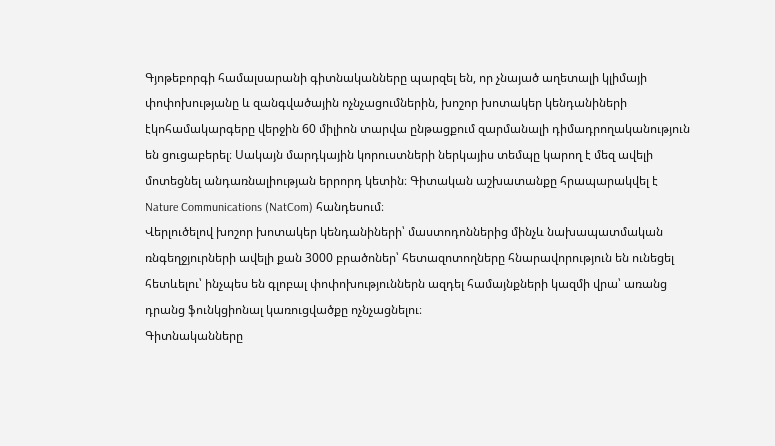Գյոթեբորգի համալսարանի գիտնականները պարզել են, որ չնայած աղետալի կլիմայի փոփոխությանը և զանգվածային ոչնչացումներին, խոշոր խոտակեր կենդանիների էկոհամակարգերը վերջին 60 միլիոն տարվա ընթացքում զարմանալի դիմադրողականություն են ցուցաբերել։ Սակայն մարդկային կորուստների ներկայիս տեմպը կարող է մեզ ավելի մոտեցնել անդառնալիության երրորդ կետին։ Գիտական աշխատանքը հրապարակվել է Nature Communications (NatCom) հանդեսում։
Վերլուծելով խոշոր խոտակեր կենդանիների՝ մաստոդոններից մինչև նախապատմական ռնգեղջյուրների ավելի քան 3000 բրածոներ՝ հետազոտողները հնարավորություն են ունեցել հետևելու՝ ինչպես են գլոբալ փոփոխություններն ազդել համայնքների կազմի վրա՝ առանց դրանց ֆունկցիոնալ կառուցվածքը ոչնչացնելու։
Գիտնականները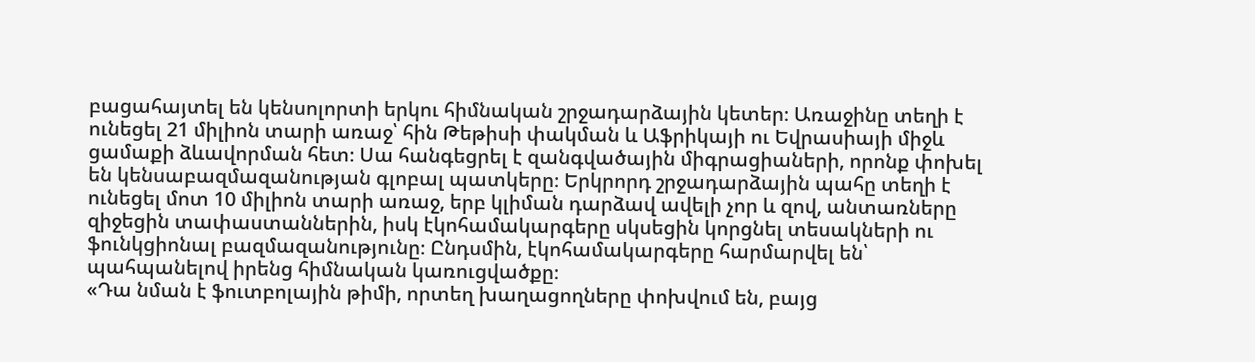բացահայտել են կենսոլորտի երկու հիմնական շրջադարձային կետեր։ Առաջինը տեղի է ունեցել 21 միլիոն տարի առաջ՝ հին Թեթիսի փակման և Աֆրիկայի ու Եվրասիայի միջև ցամաքի ձևավորման հետ։ Սա հանգեցրել է զանգվածային միգրացիաների, որոնք փոխել են կենսաբազմազանության գլոբալ պատկերը։ Երկրորդ շրջադարձային պահը տեղի է ունեցել մոտ 10 միլիոն տարի առաջ, երբ կլիման դարձավ ավելի չոր և զով, անտառները զիջեցին տափաստաններին, իսկ էկոհամակարգերը սկսեցին կորցնել տեսակների ու ֆունկցիոնալ բազմազանությունը։ Ընդսմին, էկոհամակարգերը հարմարվել են՝ պահպանելով իրենց հիմնական կառուցվածքը։
«Դա նման է ֆուտբոլային թիմի, որտեղ խաղացողները փոխվում են, բայց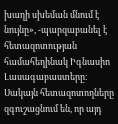խաղի սխեման մնում է նույնը», -պարզաբանել է հետազոտության համահեղինակ Իգնասիո Լասագաբաստերը։
Սակայն հետազոտողները զգուշացնում են, որ այդ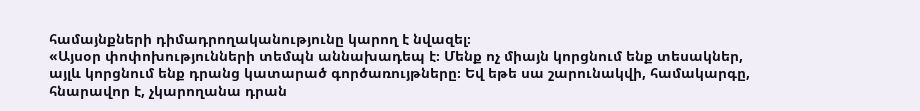համայնքների դիմադրողականությունը կարող է նվազել։
«Այսօր փոփոխությունների տեմպն աննախադեպ է։ Մենք ոչ միայն կորցնում ենք տեսակներ, այլև կորցնում ենք դրանց կատարած գործառույթները։ Եվ եթե սա շարունակվի, համակարգը, հնարավոր է, չկարողանա դրան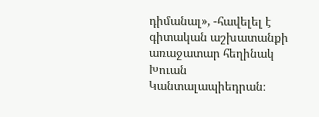դիմանալ», -հավելել է գիտական աշխատանքի առաջատար հեղինակ Խուան Կանտալապիեդրան։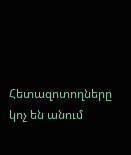Հետազոտողները կոչ են անում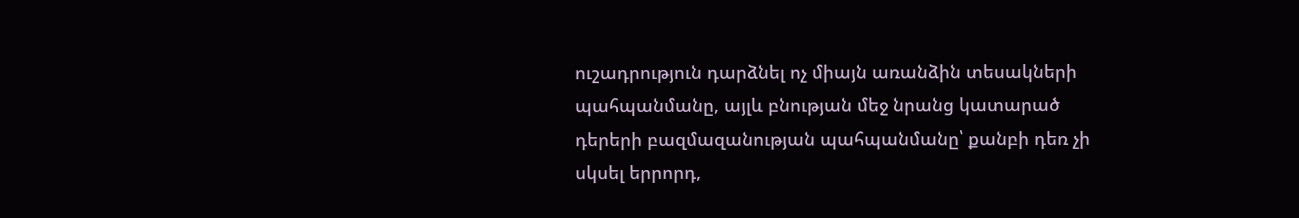ուշադրություն դարձնել ոչ միայն առանձին տեսակների պահպանմանը, այլև բնության մեջ նրանց կատարած դերերի բազմազանության պահպանմանը՝ քանբի դեռ չի սկսել երրորդ,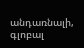անդառնալի, գլոբալ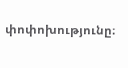փոփոխությունը։